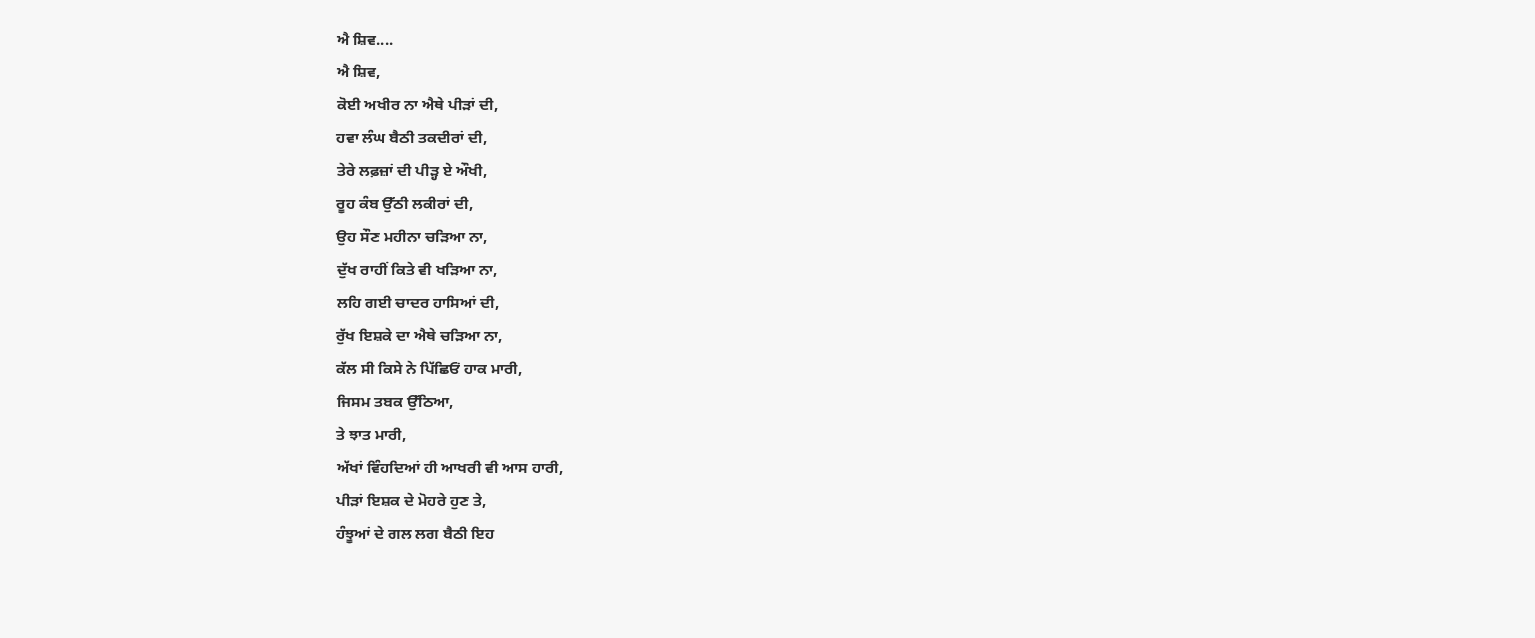ਐ ਸ਼ਿਵ....
ਐ ਸ਼ਿਵ,
ਕੋਈ ਅਖੀਰ ਨਾ ਐਥੇ ਪੀੜਾਂ ਦੀ,
ਹਵਾ ਲੰਘ ਬੈਠੀ ਤਕਦੀਰਾਂ ਦੀ,
ਤੇਰੇ ਲਫ਼ਜ਼ਾਂ ਦੀ ਪੀੜ੍ਹ ਏ ਔਖੀ,
ਰੂਹ ਕੰਬ ਉੱਠੀ ਲਕੀਰਾਂ ਦੀ,
ਉਹ ਸੌਣ ਮਹੀਨਾ ਚੜਿਆ ਨਾ,
ਦੁੱਖ ਰਾਹੀਂ ਕਿਤੇ ਵੀ ਖੜਿਆ ਨਾ,
ਲਹਿ ਗਈ ਚਾਦਰ ਹਾਸਿਆਂ ਦੀ,
ਰੁੱਖ ਇਸ਼ਕੇ ਦਾ ਐਥੇ ਚੜਿਆ ਨਾ,
ਕੱਲ ਸੀ ਕਿਸੇ ਨੇ ਪਿੱਛਿਓਂ ਹਾਕ ਮਾਰੀ,
ਜਿਸਮ ਤਬਕ ਉੱਠਿਆ,
ਤੇ ਝਾਤ ਮਾਰੀ,
ਅੱਖਾਂ ਵਿੰਹਦਿਆਂ ਹੀ ਆਖਰੀ ਵੀ ਆਸ ਹਾਰੀ,
ਪੀੜਾਂ ਇਸ਼ਕ ਦੇ ਮੋਹਰੇ ਹੁਣ ਤੇ,
ਹੰਝੂਆਂ ਦੇ ਗਲ ਲਗ ਬੈਠੀ ਇਹ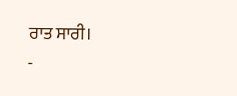ਰਾਤ ਸਾਰੀ।
-